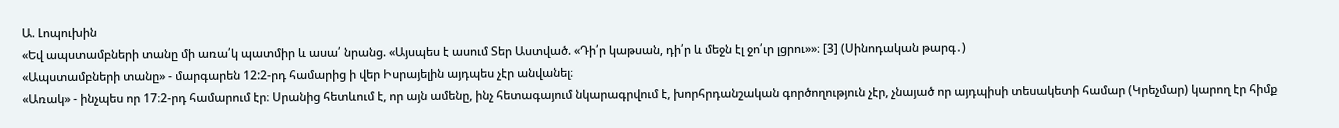Ա. Լոպուխին
«Եվ ապստամբների տանը մի առա՛կ պատմիր և ասա՛ նրանց. «Այսպես է ասում Տեր Աստված. «Դի՛ր կաթսան, դի՛ր և մեջն էլ ջո՛ւր լցրու»»։ [3] (Սինոդական թարգ․)
«Ապստամբների տանը» - մարգարեն 12:2-րդ համարից ի վեր Իսրայելին այդպես չէր անվանել։
«Առակ» - ինչպես որ 17։2-րդ համարում էր։ Սրանից հետևում է, որ այն ամենը, ինչ հետագայում նկարագրվում է, խորհրդանշական գործողություն չէր, չնայած որ այդպիսի տեսակետի համար (Կրեչմար) կարող էր հիմք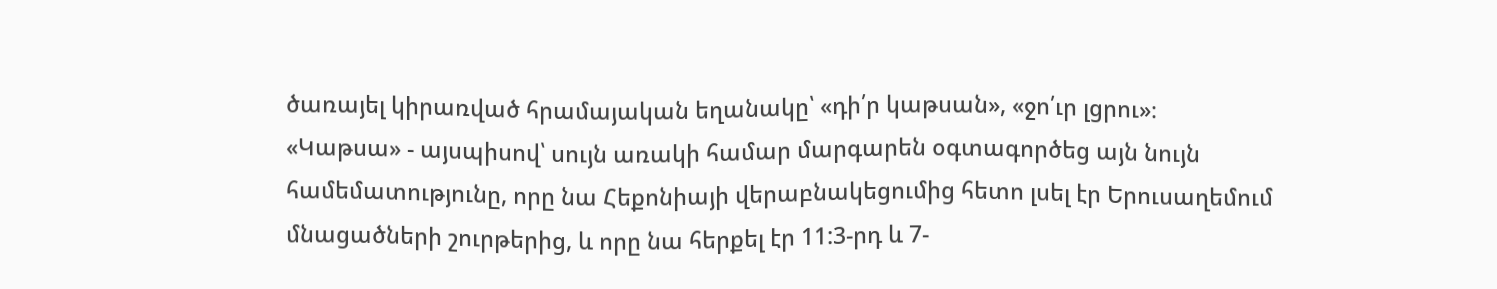ծառայել կիրառված հրամայական եղանակը՝ «դի՛ր կաթսան», «ջո՛ւր լցրու»։
«Կաթսա» - այսպիսով՝ սույն առակի համար մարգարեն օգտագործեց այն նույն համեմատությունը, որը նա Հեքոնիայի վերաբնակեցումից հետո լսել էր Երուսաղեմում մնացածների շուրթերից, և որը նա հերքել էր 11:3-րդ և 7-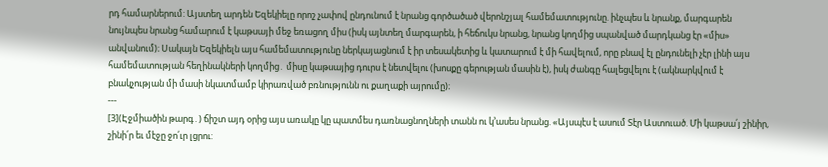րդ համարներում: Այստեղ արդեն Եզեկիելը որոշ չափով ընդունում է նրանց գործածած վերոնշյալ համեմատությունը. ինչպես և նրանք, մարգարեն նույնպես նրանց համարում է կաթսայի մեջ եռացող միս (իսկ այնտեղ մարգարեն, ի հեճուկս նրանց, նրանց կողմից սպանված մարդկանց էր «միս» անվանում)։ Սակայն Եզեկիելն այս համեմատությունը ներկայացնում է իր տեսակետից և կատարում է մի հավելում, որը բնավ էլ ընդունելի չէր լինի այս համեմատության հեղինակների կողմից․ միսը կաթսայից դուրս է նետվելու (խոսքը գերության մասին է), իսկ ժանգը հալեցվելու է (ակնարկվում է բնակչության մի մասի նկատմամբ կիրառված բռնությունն ու քաղաքի այրումը)։
---
[3](Էջմիածին թարգ․) ճիշտ այդ օրից այս առակը կը պատմես դառնացնողների տանն ու կ՚ասես նրանց. «Այսպէս է ասում Տէր Աստուած. Մի կաթսա՛յ շինիր, շինի՛ր եւ մէջը ջո՛ւր լցրու: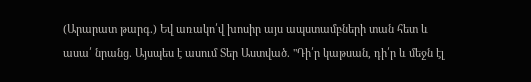(Արարատ թարգ․) Եվ առակո՛վ խոսիր այս ապստամբների տան հետ և ասա՛ նրանց. Այսպես է ասում Տեր Աստված. "Դի՛ր կաթսան, դի՛ր և մեջն էլ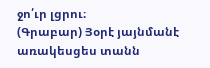ջո՛ւր լցրու։
(Գրաբար) Յօրէ յայնմանէ առակեսցես տանն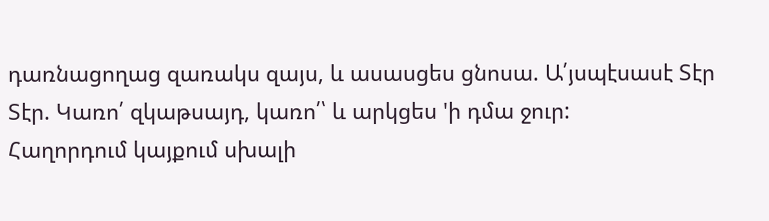դառնացողաց զառակս զայս, և ասասցես ցնոսա. Ա՛յսպէսասէ Տէր Տէր. Կառո՛ զկաթսայդ, կառո՛՝ և արկցես 'ի դմա ջուր:
Հաղորդում կայքում սխալի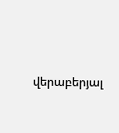վերաբերյալ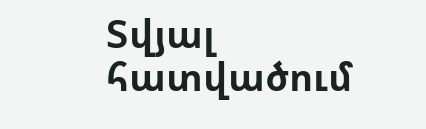Տվյալ հատվածում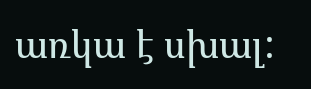առկա է սխալ: